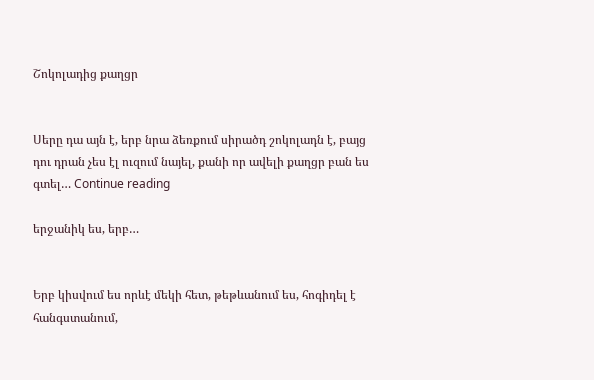Շոկոլադից քաղցր


Սերը դա այն է, երբ նրա ձեռքում սիրածդ շոկոլադն է, բայց դու դրան չես էլ ուզում նայել, քանի որ ավելի քաղցր բան ես գտել… Continue reading

երջանիկ ես, երբ…


Երբ կիսվում ես որևէ մեկի հետ, թեթևանում ես, հոգիդել է հանգստանում,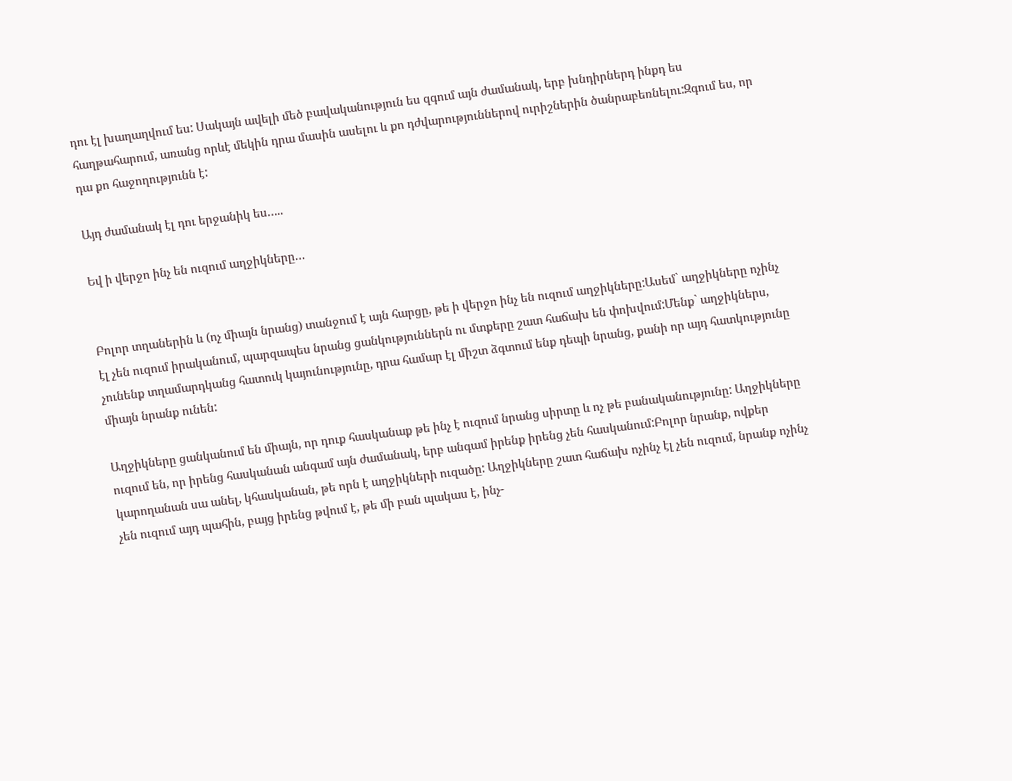դու էլ խաղաղվում ես: Սակայն ավելի մեծ բավականություն ես զգում այն ժամանակ, երբ խնդիրներդ ինքդ ես հաղթահարում, առանց որևէ մեկին դրա մասին ասելու և քո դժվարություններով ուրիշներին ծանրաբեռնելու:Զգում ես, որ դա քո հաջողությունն է:

Այդ ժամանակ էլ դու երջանիկ ես…..

Եվ ի վերջո ինչ են ուզում աղջիկները…


Բոլոր տղաներին և (ոչ միայն նրանց) տանջում է այն հարցը, թե ի վերջո ինչ են ուզում աղջիկները:Ասեմ` աղջիկները ոչինչ էլ չեն ուզում իրականում, պարզապես նրանց ցանկություններն ու մտքերը շատ հաճախ են փոխվում:Մենք` աղջիկներս, չունենք տղամարդկանց հատուկ կայունությունը, դրա համար էլ միշտ ձգտում ենք դեպի նրանց, քանի որ այդ հատկությունը միայն նրանք ունեն:

Աղջիկները ցանկանում են միայն, որ դուք հասկանաք թե ինչ է ուզում նրանց սիրտը և ոչ թե բանականությունը: Աղջիկները ուզում են, որ իրենց հասկանան անգամ այն ժամանակ, երբ անգամ իրենք իրենց չեն հասկանում:Բոլոր նրանք, ովքեր կարողանան սա անել, կհասկանան, թե որն է աղջիկների ուզածը: Աղջիկները շատ հաճախ ոչինչ էլ չեն ուզում, նրանք ոչինչ չեն ուզում այդ պահին, բայց իրենց թվում է, թե մի բան պակաս է, ինչ-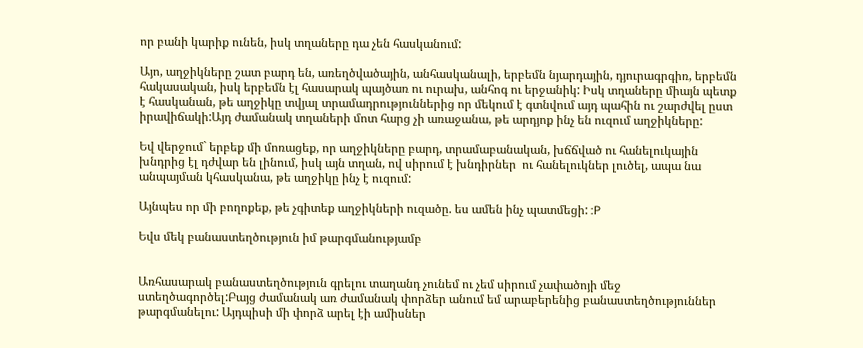որ բանի կարիք ունեն, իսկ տղաները դա չեն հասկանում:

Այո, աղջիկները շատ բարդ են, առեղծվածային, անհասկանալի, երբեմն նյարդային, դյուրագրգիռ, երբեմն հակասական, իսկ երբեմն էլ հասարակ պայծառ ու ուրախ, անհոգ ու երջանիկ: Իսկ տղաները միայն պետք է հասկանան, թե աղջիկը տվյալ տրամադրություններից որ մեկում է գտնվում այդ պահին ու շարժվել ըստ իրավիճակի:Այդ ժամանակ տղաների մոտ հարց չի առաջանա, թե արդյոք ինչ են ուզում աղջիկները:

Եվ վերջում` երբեք մի մոռացեք, որ աղջիկները բարդ, տրամաբանական, խճճված ու հանելուկային խնդրից էլ դժվար են լինում, իսկ այն տղան, ով սիրում է խնդիրներ  ու հանելուկներ լուծել, ապա նա անպայման կհասկանա, թե աղջիկը ինչ է ուզում:

Այնպես որ մի բողոքեք, թե չգիտեք աղջիկների ուզածը. ես ամեն ինչ պատմեցի: :P

Եվս մեկ բանաստեղծություն իմ թարգմանությամբ


Առհասարակ բանաստեղծություն գրելու տաղանդ չունեմ ու չեմ սիրում չափածոյի մեջ ստեղծագործել:Բայց ժամանակ առ ժամանակ փորձեր անում եմ արաբերենից բանաստեղծություններ թարգմանելու: Այդպիսի մի փորձ արել էի ամիսներ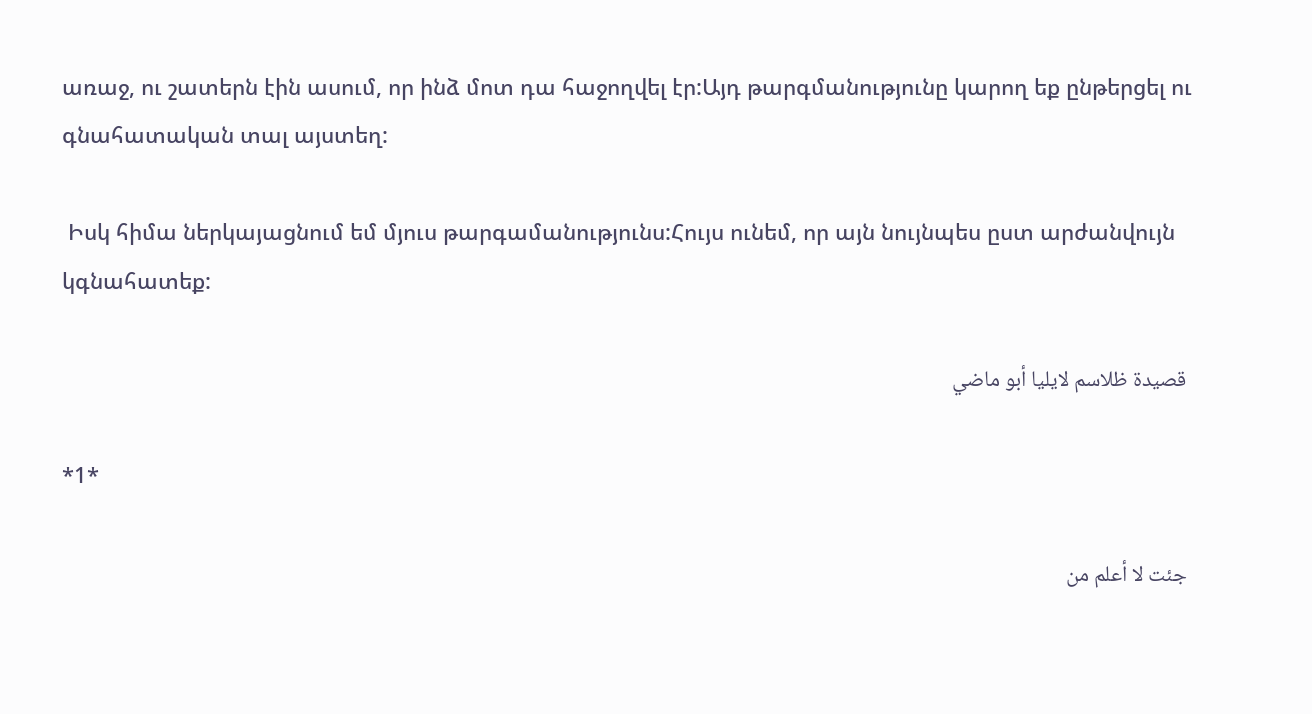առաջ, ու շատերն էին ասում, որ ինձ մոտ դա հաջողվել էր:Այդ թարգմանությունը կարող եք ընթերցել ու գնահատական տալ այստեղ:

 Իսկ հիմա ներկայացնում եմ մյուս թարգամանությունս:Հույս ունեմ, որ այն նույնպես ըստ արժանվույն կգնահատեք:

 قصيدة ظلاسم لايليا أبو ماضي

*1*

 جئت لا أعلم من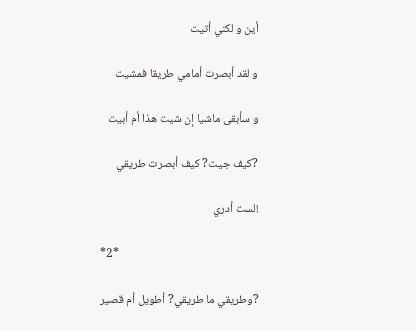أين و لكني أتيت

و لقد أبصرت أمامي طريقا فمشيت

و سأبقى ماشيا إن شيت هذا أم أبيت

?كيف جيت? كيف أبصرت طريقي

!لست أدري

*2*

?وطريقي ما طريقي? أطويل أم قصير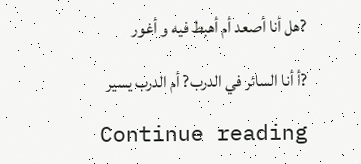?هل أنا أصعد أم أهبط فيه و أغور

?أ أنا السائر في الدرب? أم الدرب يسير

Continue reading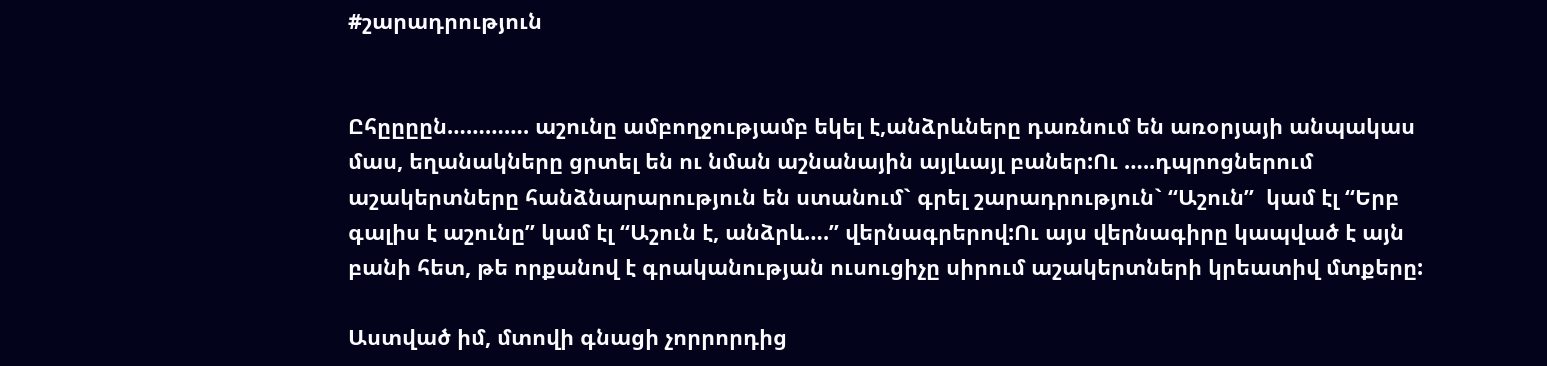#շարադրություն


Ըհըըըըն…………. աշունը ամբողջությամբ եկել է,անձրևները դառնում են առօրյայի անպակաս մաս, եղանակները ցրտել են ու նման աշնանային այլևայլ բաներ:Ու …..դպրոցներում աշակերտները հանձնարարություն են ստանում` գրել շարադրություն` “Աշուն”  կամ էլ “Երբ գալիս է աշունը” կամ էլ “Աշուն է, անձրև….” վերնագրերով:Ու այս վերնագիրը կապված է այն բանի հետ, թե որքանով է գրականության ուսուցիչը սիրում աշակերտների կրեատիվ մտքերը:

Աստված իմ, մտովի գնացի չորրորդից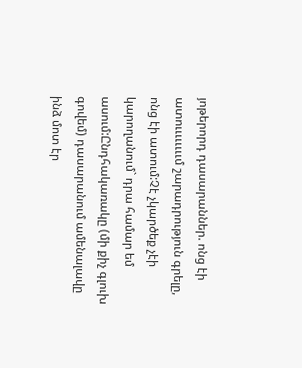յոթերորդ դասարաններ. ոնց էի ատոււււււււմ շարադրություն գրելը, ոնց էի ատում:Չէ չկարծեք չէի կարողանում` դրա համար եմ ասում:Ընդհակառակը (մի քիչ գլուխ գովեմ) դասարանում ամենալավը ինձ մոտ էր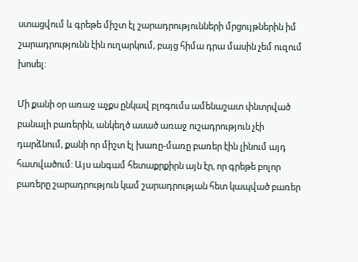ստացվում և գրեթե միշտ էլ շարադրությունների մրցույթներին իմ շարադրությունն էին ուղարկում, բայց հիմա դրա մասին չեմ ուզում խոսել:

Մի քանի օր առաջ աչքս ընկավ բլոգումս ամենաշատ փնտրված բանալի բառերին, անկեղծ ասած առաջ ուշադրություն չէի դարձնում, քանի որ միշտ էլ խառը-մառը բառեր էին լինում այդ հատվածում: Այս անգամ հետաքրքիրն այն էր, որ գրեթե բոլոր բառերը շարադրություն կամ շարադրության հետ կապված բառեր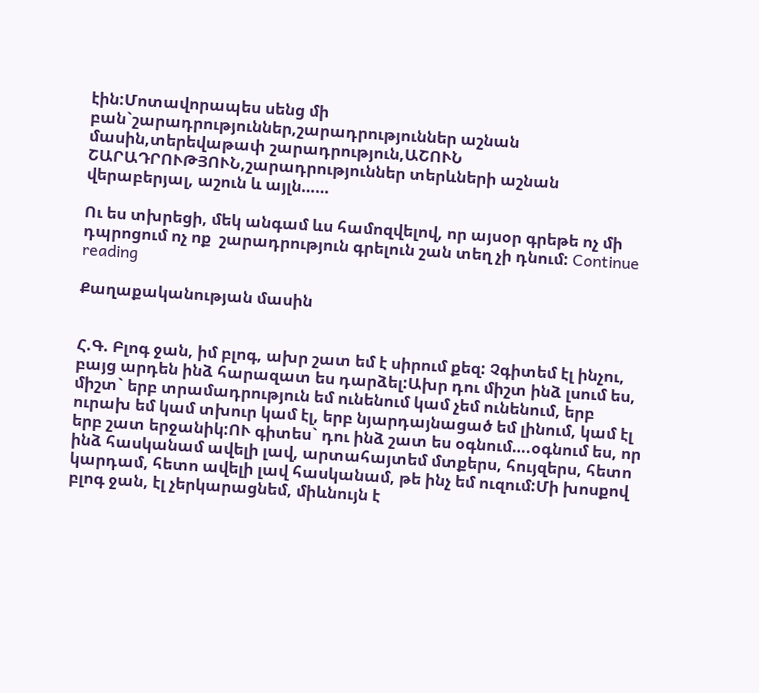էին:Մոտավորապես սենց մի բան`շարադրություններ,շարադրություններ աշնան մասին,տերեվաթափ շարադրություն,ԱՇՈՒՆ ՇԱՐԱԴՐՈՒԹՅՈՒՆ,շարադրություններ տերևների աշնան վերաբերյալ, աշուն և այլն……

Ու ես տխրեցի, մեկ անգամ ևս համոզվելով, որ այսօր գրեթե ոչ մի դպրոցում ոչ ոք  շարադրություն գրելուն շան տեղ չի դնում: Continue reading

Քաղաքականության մասին


Հ.Գ. Բլոգ ջան, իմ բլոգ, ախր շատ եմ է սիրում քեզ: Չգիտեմ էլ ինչու, բայց արդեն ինձ հարազատ ես դարձել:Ախր դու միշտ ինձ լսում ես, միշտ` երբ տրամադրություն եմ ունենում կամ չեմ ունենում, երբ ուրախ եմ կամ տխուր կամ էլ, երբ նյարդայնացած եմ լինում, կամ էլ երբ շատ երջանիկ:ՈՒ գիտես` դու ինձ շատ ես օգնում….օգնում ես, որ ինձ հասկանամ ավելի լավ, արտահայտեմ մտքերս, հույզերս, հետո կարդամ, հետո ավելի լավ հասկանամ, թե ինչ եմ ուզում:Մի խոսքով բլոգ ջան, էլ չերկարացնեմ, միևնույն է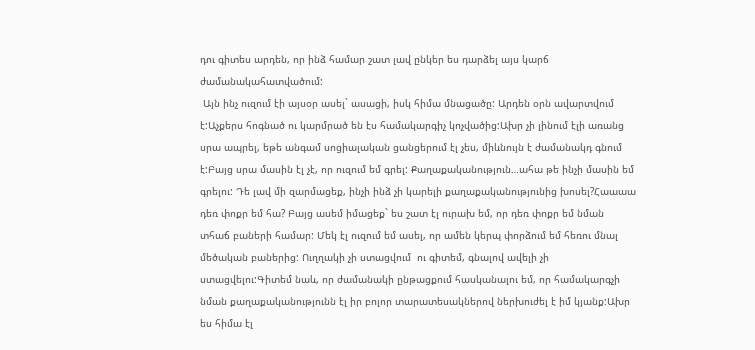դու գիտես արդեն, որ ինձ համար շատ լավ ընկեր ես դարձել այս կարճ ժամանակահատվածում:
 Այն ինչ ուզում էի այսօր ասել` ասացի, իսկ հիմա մնացածը: Արդեն օրն ավարտվում է:Աչքերս հոգնած ու կարմրած են էս համակարգիչ կոչվածից:Ախր չի լինում էլի առանց սրա ապրել, եթե անգամ սոցիալական ցանցերում էլ չես, միևնույն է ժամանակդ գնում է:Բայց սրա մասին էլ չէ, որ ուզում եմ գրել: Քաղաքականություն…ահա թե ինչի մասին եմ գրելու: Դե լավ մի զարմացեք, ինչի ինձ չի կարելի քաղաքականությունից խոսել?Հաաաա դեռ փոքր եմ հա? Բայց ասեմ իմացեք` ես շատ էլ ուրախ եմ, որ դեռ փոքր եմ նման տհաճ բաների համար: Մեկ էլ ուզում եմ ասել, որ ամեն կերպ փորձում եմ հեռու մնալ մեծական բաներից: Ուղղակի չի ստացվում  ու գիտեմ, գնալով ավելի չի ստացվելու:Գիտեմ նաև, որ ժամանակի ընթացքում հասկանալու եմ, որ համակարգչի նման քաղաքականությունն էլ իր բոլոր տարատեսակներով ներխուժել է իմ կյանք:Ախր ես հիմա էլ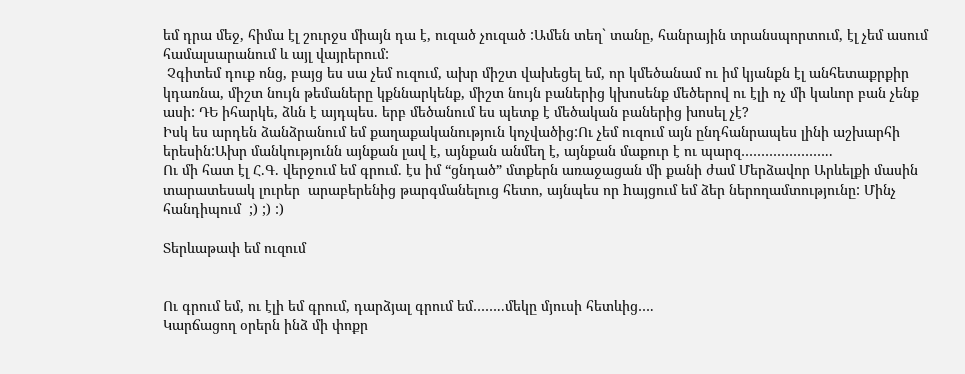եմ դրա մեջ, հիմա էլ շուրջս միայն դա է, ուզած չուզած :Ամեն տեղ` տանը, հանրային տրանսպորտում, էլ չեմ ասում համալսարանում և այլ վայրերում:
 Չգիտեմ դուք ոնց, բայց ես սա չեմ ուզում, ախր միշտ վախեցել եմ, որ կմեծանամ ու իմ կյանքն էլ անհետաքրքիր կդառնա, միշտ նույն թեմաները կքննարկենք, միշտ նույն բաներից կխոսենք մեծերով ու էլի ոչ մի կաևոր բան չենք ասի: ԴԵ իհարկե, ձևն է այդպես. երբ մեծանում ես պետք է մեծական բաներից խոսել չէ?
Իսկ ես արդեն ձանձրանում եմ քաղաքականություն կոչվածից:Ու չեմ ուզում այն ընդհանրապես լինի աշխարհի երեսին:Ախր մանկությունն այնքան լավ է, այնքան անմեղ է, այնքան մաքուր է ու պարզ…………………..
Ու մի հատ էլ Հ.Գ. վերջում եմ գրում. էս իմ “ցնդած” մտքերն առաջացան մի քանի ժամ Մերձավոր Արևելքի մասին տարատեսակ լուրեր  արաբերենից թարգմանելուց հետո, այնպես որ hայցում եմ ձեր ներողամտությունը: Մինչ հանդիպում  ;) ;) :)

Տերևաթափ եմ ուզում


Ու գրում եմ, ու էլի եմ գրում, դարձյալ գրում եմ……..մեկը մյուսի հետևից….
Կարճացող օրերն ինձ մի փոքր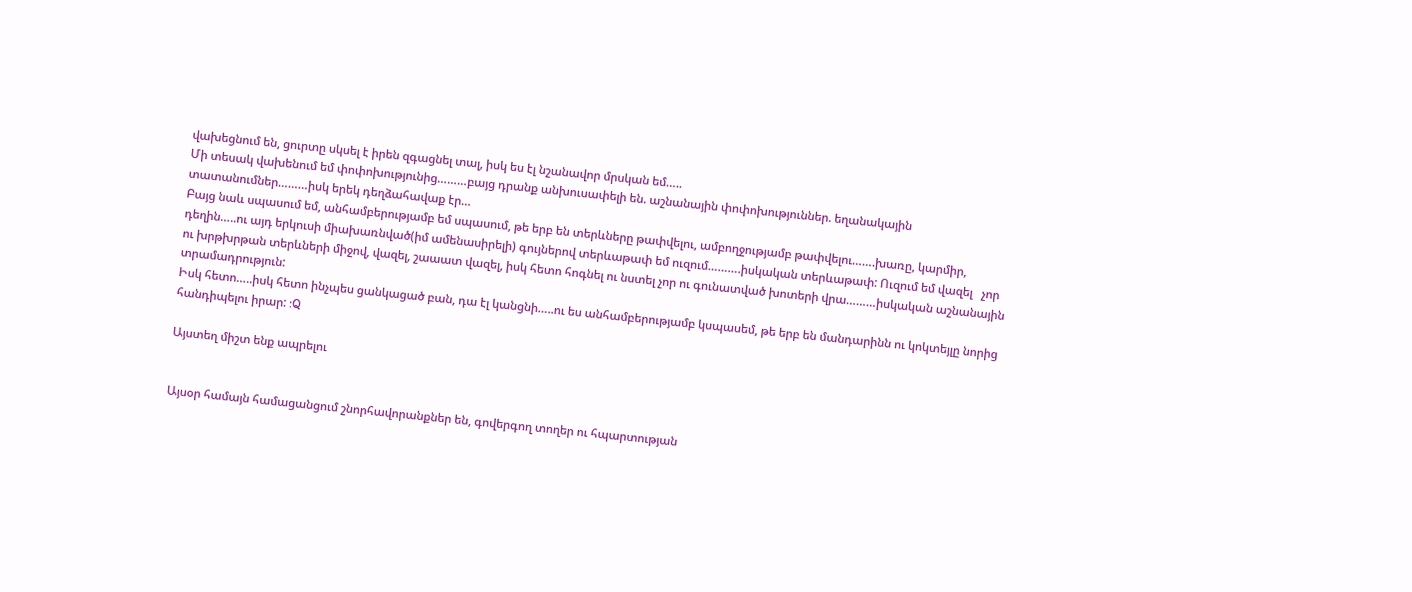վախեցնում են, ցուրտը սկսել է իրեն զգացնել տալ, իսկ ես էլ նշանավոր մրսկան եմ…..
Մի տեսակ վախենում եմ փոփոխությունից………բայց դրանք անխուսափելի են. աշնանային փոփոխություններ. եղանակային տատանումներ………իսկ երեկ դեղձահավաք էր…
Բայց նաև սպասում եմ, անհամբերությամբ եմ սպասում, թե երբ են տերևները թափվելու, ամբողջությամբ թափվելու…….խառը, կարմիր, դեղին…..ու այդ երկուսի միախառնված(իմ ամենասիրելի) գույներով տերևաթափ եմ ուզում……….իսկական տերևաթափ: Ուզում եմ վազել   չոր ու խրթխրթան տերևների միջով, վազել, շաաատ վազել, իսկ հետո հոգնել ու նստել չոր ու գունատված խոտերի վրա………իսկական աշնանային տրամադրություն:
Իսկ հետո…..իսկ հետո ինչպես ցանկացած բան, դա էլ կանցնի…..ու ես անհամբերությամբ կսպասեմ, թե երբ են մանդարինն ու կոկտեյլը նորից հանդիպելու իրար: :Q

Այստեղ միշտ ենք ապրելու


Այսօր համայն համացանցում շնորհավորանքներ են, գովերգող տողեր ու հպարտության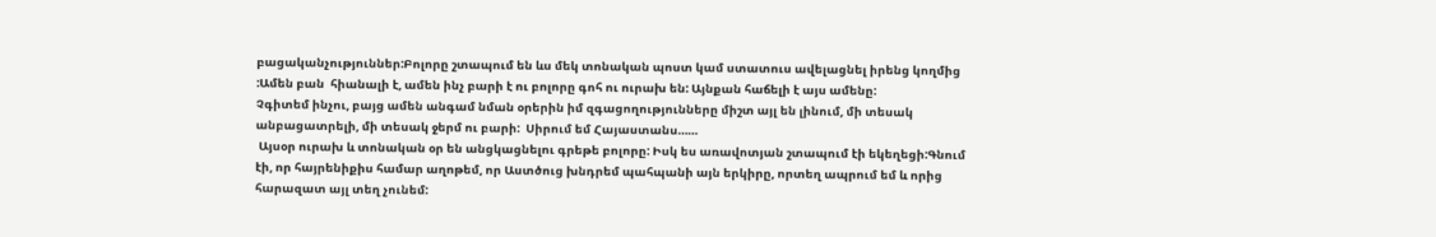բացականչություններ:Բոլորը շտապում են ևս մեկ տոնական պոստ կամ ստատուս ավելացնել իրենց կողմից :Ամեն բան  հիանալի է, ամեն ինչ բարի է ու բոլորը գոհ ու ուրախ են: Այնքան հաճելի է այս ամենը:
Չգիտեմ ինչու, բայց ամեն անգամ նման օրերին իմ զգացողությունները միշտ այլ են լինում, մի տեսակ անբացատրելի, մի տեսակ ջերմ ու բարի:  Սիրում եմ Հայաստանս……
 Այսօր ուրախ և տոնական օր են անցկացնելու գրեթե բոլորը: Իսկ ես առավոտյան շտապում էի եկեղեցի:Գնում էի, որ հայրենիքիս համար աղոթեմ, որ Աստծուց խնդրեմ պահպանի այն երկիրը, որտեղ ապրում եմ և որից հարազատ այլ տեղ չունեմ: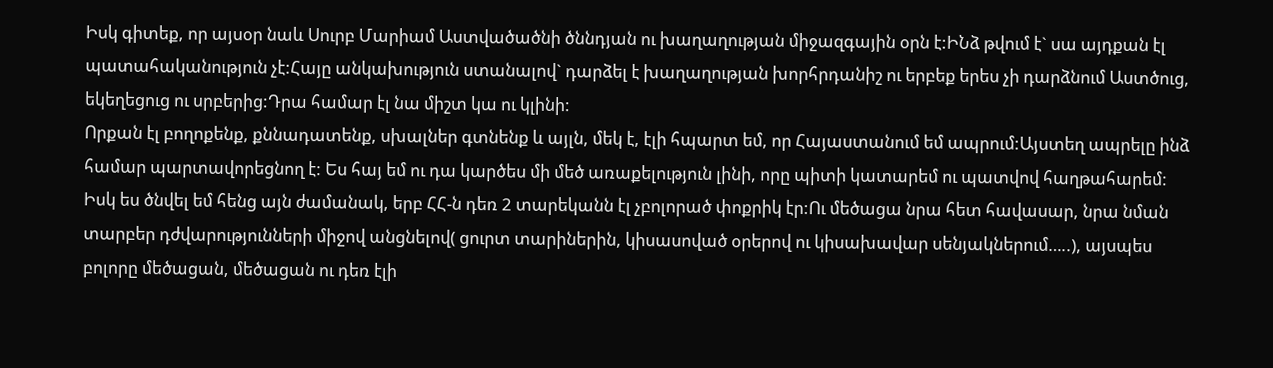Իսկ գիտեք, որ այսօր նաև Սուրբ Մարիամ Աստվածածնի ծննդյան ու խաղաղության միջազգային օրն է:ԻՆձ թվում է` սա այդքան էլ պատահականություն չէ:Հայը անկախություն ստանալով` դարձել է խաղաղության խորհրդանիշ ու երբեք երես չի դարձնում Աստծուց, եկեղեցուց ու սրբերից:Դրա համար էլ նա միշտ կա ու կլինի:
Որքան էլ բողոքենք, քննադատենք, սխալներ գտնենք և այլն, մեկ է, էլի հպարտ եմ, որ Հայաստանում եմ ապրում:Այստեղ ապրելը ինձ համար պարտավորեցնող է: Ես հայ եմ ու դա կարծես մի մեծ առաքելություն լինի, որը պիտի կատարեմ ու պատվով հաղթահարեմ: Իսկ ես ծնվել եմ հենց այն ժամանակ, երբ ՀՀ-ն դեռ 2 տարեկանն էլ չբոլորած փոքրիկ էր:Ու մեծացա նրա հետ հավասար, նրա նման տարբեր դժվարությունների միջով անցնելով( ցուրտ տարիներին, կիսասոված օրերով ու կիսախավար սենյակներում…..), այսպես բոլորը մեծացան, մեծացան ու դեռ էլի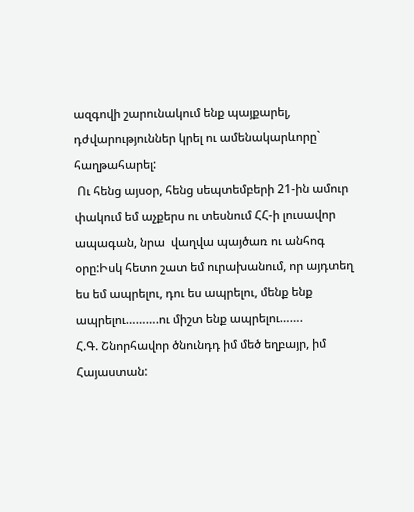ազգովի շարունակում ենք պայքարել, դժվարություններ կրել ու ամենակարևորը` հաղթահարել:
 Ու հենց այսօր, հենց սեպտեմբերի 21-ին ամուր փակում եմ աչքերս ու տեսնում ՀՀ-ի լուսավոր ապագան, նրա  վաղվա պայծառ ու անհոգ օրը:Իսկ հետո շատ եմ ուրախանում, որ այդտեղ ես եմ ապրելու, դու ես ապրելու, մենք ենք ապրելու……….ու միշտ ենք ապրելու…….
Հ.Գ. Շնորհավոր ծնունդդ իմ մեծ եղբայր, իմ Հայաստան: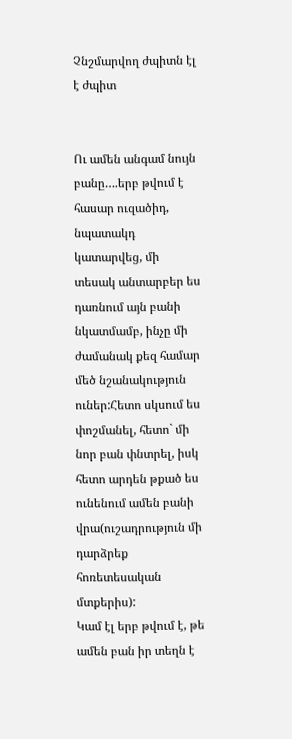Չնշմարվող ժպիտն էլ է ժպիտ


Ու ամեն անգամ նույն բանը….երբ թվում է հասար ուզածիդ, նպատակդ կատարվեց, մի տեսակ անտարբեր ես դառնում այն բանի նկատմամբ, ինչը մի ժամանակ քեզ համար մեծ նշանակություն ուներ:Հետո սկսում ես փոշմանել, հետո` մի նոր բան փնտրել, իսկ հետո արդեն թքած ես ունենում ամեն բանի վրա(ուշադրություն մի դարձրեք հոռետեսական մտքերիս):
Կամ էլ երբ թվում է, թե ամեն բան իր տեղն է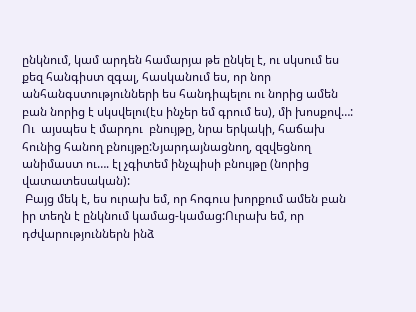ընկնում, կամ արդեն համարյա թե ընկել է, ու սկսում ես քեզ հանգիստ զգալ, հասկանում ես, որ նոր անհանգստությունների ես հանդիպելու ու նորից ամեն բան նորից է սկսվելու(էս ինչեր եմ գրում ես), մի խոսքով…:
Ու  այսպես է մարդու  բնույթը, նրա երկակի, հաճախ հունից հանող բնույթը:Նյարդայնացնող, զզվեցնող անիմաստ ու…. էլ չգիտեմ ինչպիսի բնույթը (նորից վատատեսական):
 Բայց մեկ է, ես ուրախ եմ, որ հոգուս խորքում ամեն բան իր տեղն է ընկնում կամաց-կամաց:Ուրախ եմ, որ դժվարություններն ինձ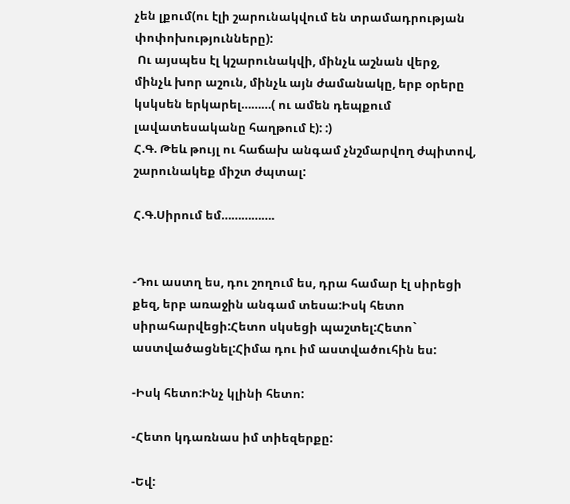չեն լքում(ու էլի շարունակվում են տրամադրության փոփոխությունները):
 Ու այսպես էլ կշարունակվի, մինչև աշնան վերջ, մինչև խոր աշուն, մինչև այն ժամանակը, երբ օրերը կսկսեն երկարել………( ու ամեն դեպքում լավատեսականը հաղթում է): :)
Հ.Գ. Թեև թույլ ու հաճախ անգամ չնշմարվող ժպիտով, շարունակեք միշտ ժպտալ:

Հ.Գ.Սիրում եմ…………….


-Դու աստղ ես, դու շողում ես, դրա համար էլ սիրեցի քեզ, երբ առաջին անգամ տեսա:Իսկ հետո սիրահարվեցի:Հետո սկսեցի պաշտել:Հետո` աստվածացնել:Հիմա դու իմ աստվածուհին ես:

-Իսկ հետո:Ինչ կլինի հետո:

-Հետո կդառնաս իմ տիեզերքը:

-Եվ: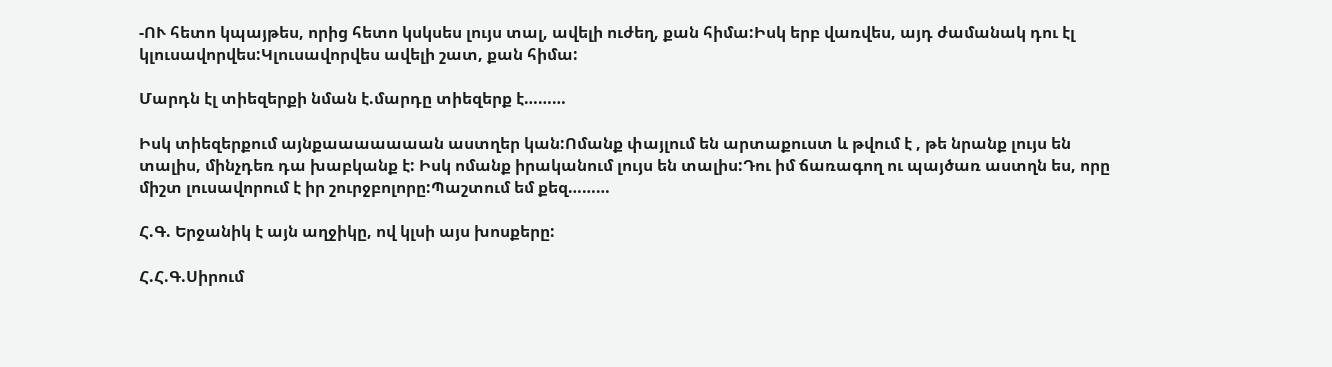-ՈՒ հետո կպայթես, որից հետո կսկսես լույս տալ, ավելի ուժեղ, քան հիմա:Իսկ երբ վառվես, այդ ժամանակ դու էլ կլուսավորվես:Կլուսավորվես ավելի շատ, քան հիմա:

Մարդն էլ տիեզերքի նման է.մարդը տիեզերք է………

Իսկ տիեզերքում այնքաաաաաաան աստղեր կան:Ոմանք փայլում են արտաքուստ և թվում է , թե նրանք լույս են տալիս, մինչդեռ դա խաբկանք է: Իսկ ոմանք իրականում լույս են տալիս:Դու իմ ճառագող ու պայծառ աստղն ես, որը միշտ լուսավորում է իր շուրջբոլորը:Պաշտում եմ քեզ………

Հ.Գ. Երջանիկ է այն աղջիկը, ով կլսի այս խոսքերը:

Հ.Հ.Գ.Սիրում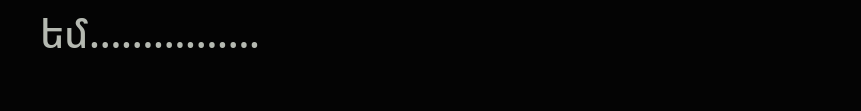եմ…………….